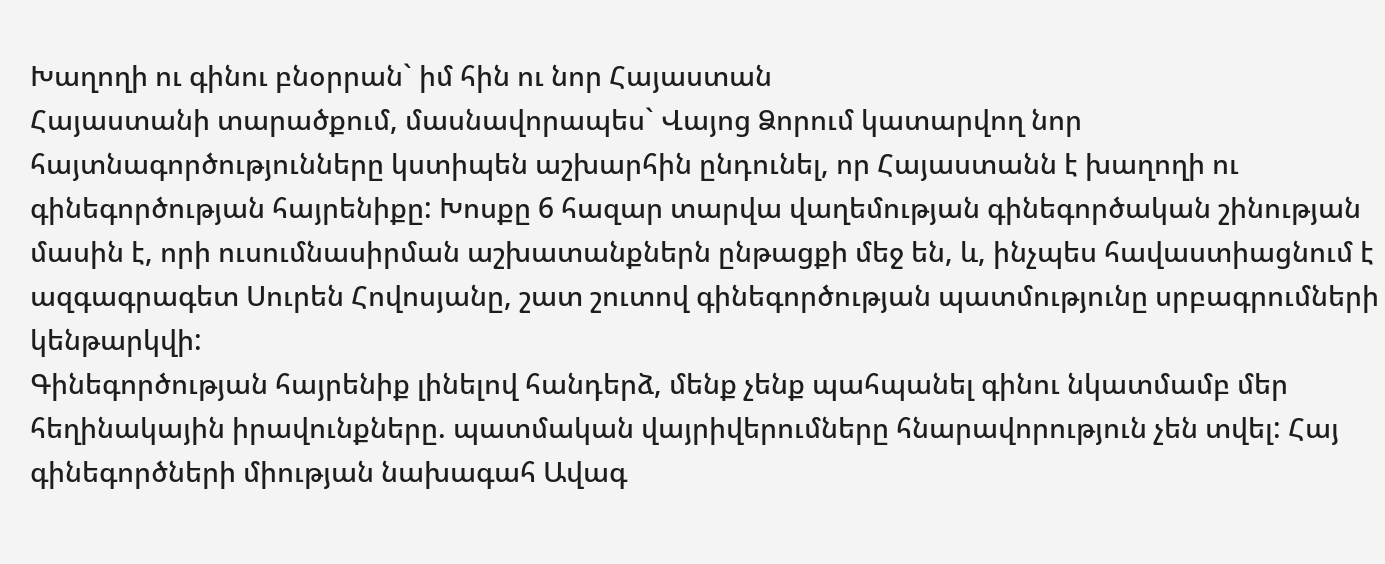Խաղողի ու գինու բնօրրան` իմ հին ու նոր Հայաստան
Հայաստանի տարածքում, մասնավորապես` Վայոց Ձորում կատարվող նոր հայտնագործությունները կստիպեն աշխարհին ընդունել, որ Հայաստանն է խաղողի ու գինեգործության հայրենիքը: Խոսքը 6 հազար տարվա վաղեմության գինեգործական շինության մասին է, որի ուսումնասիրման աշխատանքներն ընթացքի մեջ են, և, ինչպես հավաստիացնում է ազգագրագետ Սուրեն Հովոսյանը, շատ շուտով գինեգործության պատմությունը սրբագրումների կենթարկվի:
Գինեգործության հայրենիք լինելով հանդերձ, մենք չենք պահպանել գինու նկատմամբ մեր հեղինակային իրավունքները. պատմական վայրիվերումները հնարավորություն չեն տվել: Հայ գինեգործների միության նախագահ Ավագ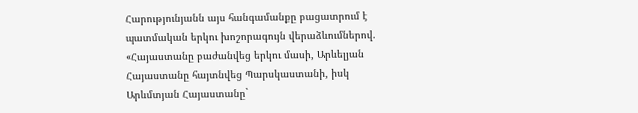Հարությունյանն այս հանգամանքը բացատրում է պատմական երկու խոշորագույն վերաձևումներով. «Հայաստանը բաժանվեց երկու մասի, Արևելյան Հայաստանը հայտնվեց Պարսկաստանի, իսկ Արևմտյան Հայաստանը`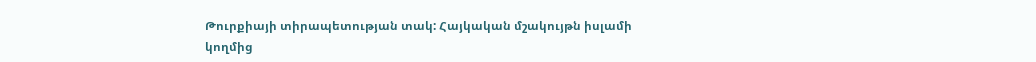Թուրքիայի տիրապետության տակ: Հայկական մշակույթն իսլամի կողմից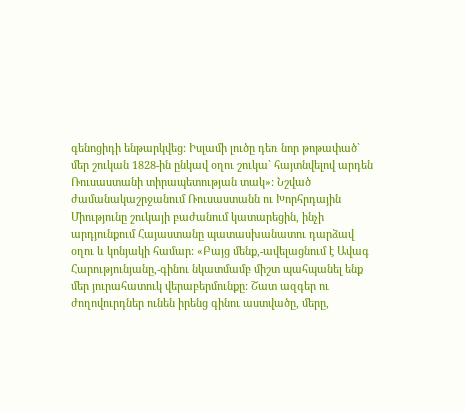գենոցիդի ենթարկվեց: Իսլամի լուծը դեռ նոր թոթափած` մեր շուկան 1828-ին ընկավ օղու շուկա` հայտնվելով արդեն Ռուսաստանի տիրապետության տակ»: Նշված ժամանակաշրջանում Ռուսաստանն ու Խորհրդային Միությունը շուկայի բաժանում կատարեցին, ինչի արդյունքում Հայաստանը պատասխանատու դարձավ օղու և կոնյակի համար: «Բայց մենք,-ավելացնում է Ավագ Հարությունյանը,-գինու նկատմամբ միշտ պահպանել ենք մեր յուրահատուկ վերաբերմունքը: Շատ ազգեր ու ժողովուրդներ ունեն իրենց գինու աստվածը, մերը,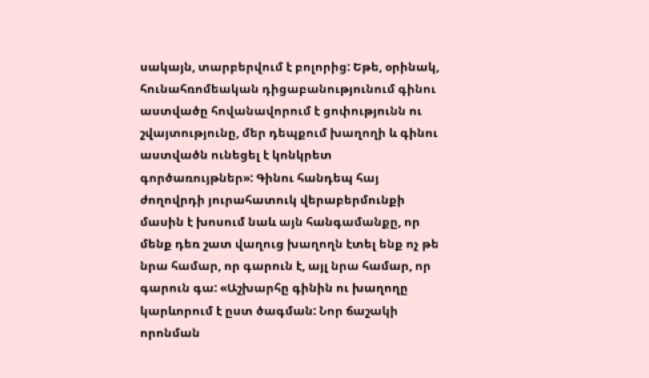սակայն, տարբերվում է բոլորից: Եթե, օրինակ, հունահռոմեական դիցաբանությունում գինու աստվածը հովանավորում է ցոփությունն ու շվայտությունը, մեր դեպքում խաղողի և գինու աստվածն ունեցել է կոնկրետ գործառույթներ»: Գինու հանդեպ հայ ժողովրդի յուրահատուկ վերաբերմունքի մասին է խոսում նաև այն հանգամանքը, որ մենք դեռ շատ վաղուց խաղողն էտել ենք ոչ թե նրա համար, որ գարուն է, այլ նրա համար, որ գարուն գա: «Աշխարհը գինին ու խաղողը կարևորում է ըստ ծագման: Նոր ճաշակի որոնման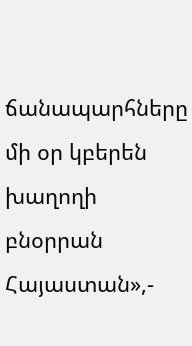ճանապարհները մի օր կբերեն խաղողի բնօրրան Հայաստան»,-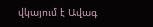վկայում է Ավագ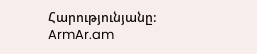Հարությունյանը:
ArmAr.am